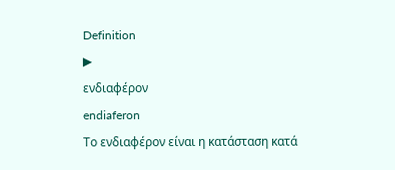Definition
▶
ενδιαφέρον
endiaferon
Το ενδιαφέρον είναι η κατάσταση κατά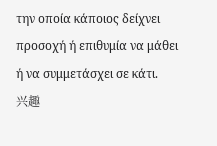την οποία κάποιος δείχνει προσοχή ή επιθυμία να μάθει ή να συμμετάσχει σε κάτι.
兴趣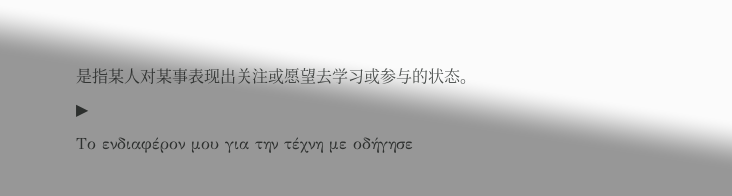是指某人对某事表现出关注或愿望去学习或参与的状态。
▶
Το ενδιαφέρον μου για την τέχνη με οδήγησε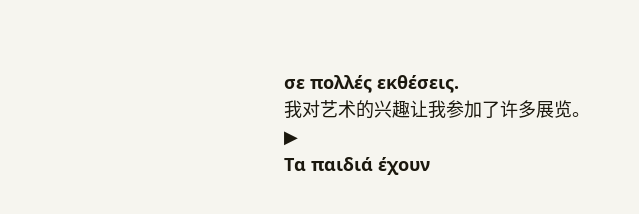σε πολλές εκθέσεις.
我对艺术的兴趣让我参加了许多展览。
▶
Τα παιδιά έχουν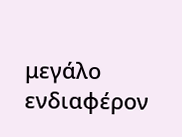μεγάλο ενδιαφέρον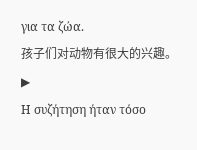για τα ζώα.
孩子们对动物有很大的兴趣。
▶
Η συζήτηση ήταν τόσο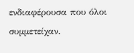ενδιαφέρουσα που όλοι συμμετείχαν.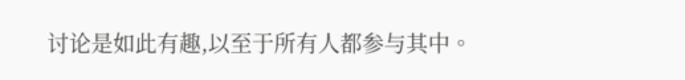讨论是如此有趣,以至于所有人都参与其中。